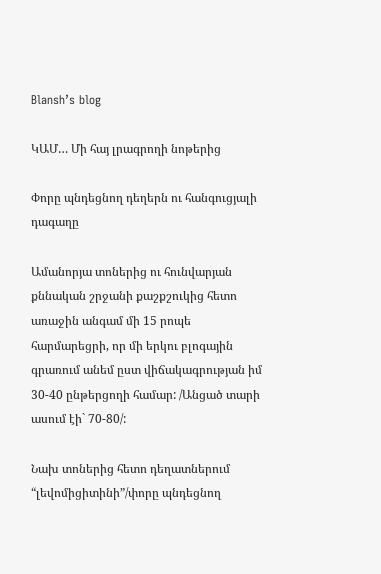Blansh’s blog

ԿԱՄ… Մի հայ լրագրողի նոթերից

Փորը պնդեցնող դեղերն ու հանգուցյալի դագաղը

Ամանորյա տոներից ու հունվարյան քննական շրջանի քաշքշուկից հետո առաջին անգամ մի 15 րոպե հարմարեցրի, որ մի երկու բլոգային գրառում անեմ ըստ վիճակագրության իմ 30-40 ընթերցողի համար: /Անցած տարի ասում էի` 70-80/:

Նախ տոներից հետո դեղատներում “լեվոմիցիտինի”/փորը պնդեցնող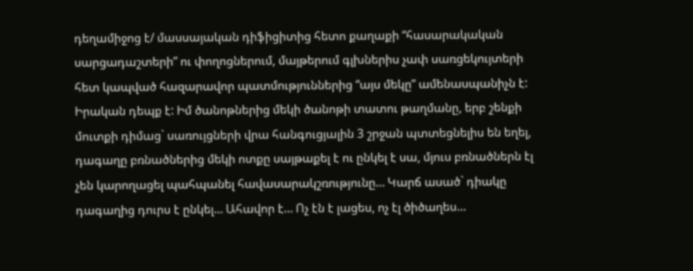դեղամիջոց է/ մասսայական դիֆիցիտից հետո քաղաքի “հասարակական սարցադաշտերի” ու փողոցներում, մայթերում գլխներիս չափ սառցեկույտերի հետ կապված հազարավոր պատմություններից “այս մեկը” ամենասպանիչն է: Իրական դեպք է: Իմ ծանոթներից մեկի ծանոթի տատու թաղմանը, երբ շենքի մուտքի դիմաց` սառույցների վրա հանգուցյալին 3 շրջան պտտեցնելիս են եղել, դագաղը բռնածներից մեկի ոտքը սայթաքել է ու ընկել է սա, մյուս բռնածներն էլ չեն կարողացել պահպանել հավասարակշռությունը… Կարճ ասած` դիակը դագաղից դուրս է ընկել… Ահավոր է… Ոչ էն է լացես, ոչ էլ ծիծաղես…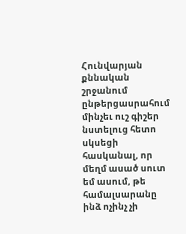Հունվարյան քննական շրջանում ընթերցասրահում մինչեւ ուշ գիշեր նստելուց հետո սկսեցի հասկանալ, որ մեղմ ասած սուտ եմ ասում, թե համալսարանը ինձ ոչինչ չի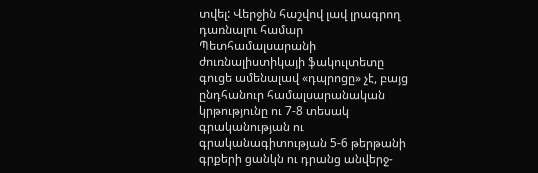տվել: Վերջին հաշվով լավ լրագրող դառնալու համար Պետհամալսարանի ժուռնալիստիկայի ֆակուլտետը գուցե ամենալավ «դպրոցը» չէ, բայց ընդհանուր համալսարանական կրթությունը ու 7-8 տեսակ գրականության ու գրականագիտության 5-6 թերթանի գրքերի ցանկն ու դրանց անվերջ-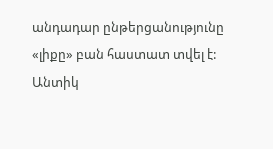անդադար ընթերցանությունը «լիքը» բան հաստատ տվել է: Անտիկ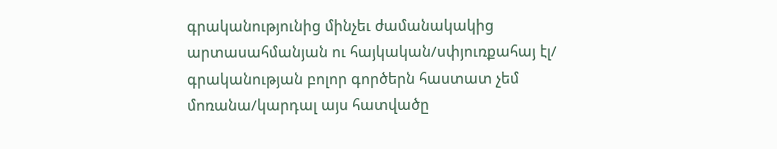գրականությունից մինչեւ ժամանակակից արտասահմանյան ու հայկական/սփյուռքահայ էլ/ գրականության բոլոր գործերն հաստատ չեմ մոռանա/կարդալ այս հատվածը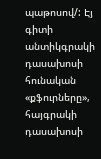պաթոսով/: Էյ գիտի անտիկգրակի դասախոսի հունական «քֆուրները», հայգրակի դասախոսի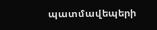պատմավեպերի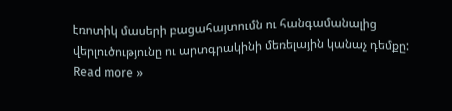էռոտիկ մասերի բացահայտումն ու հանգամանալից վերլուծությունը ու արտգրակինի մեռելային կանաչ դեմքը: Read more »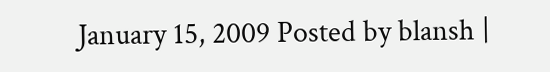January 15, 2009 Posted by blansh |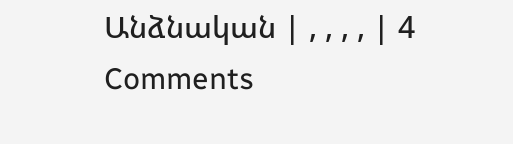Անձնական | , , , , | 4 Comments